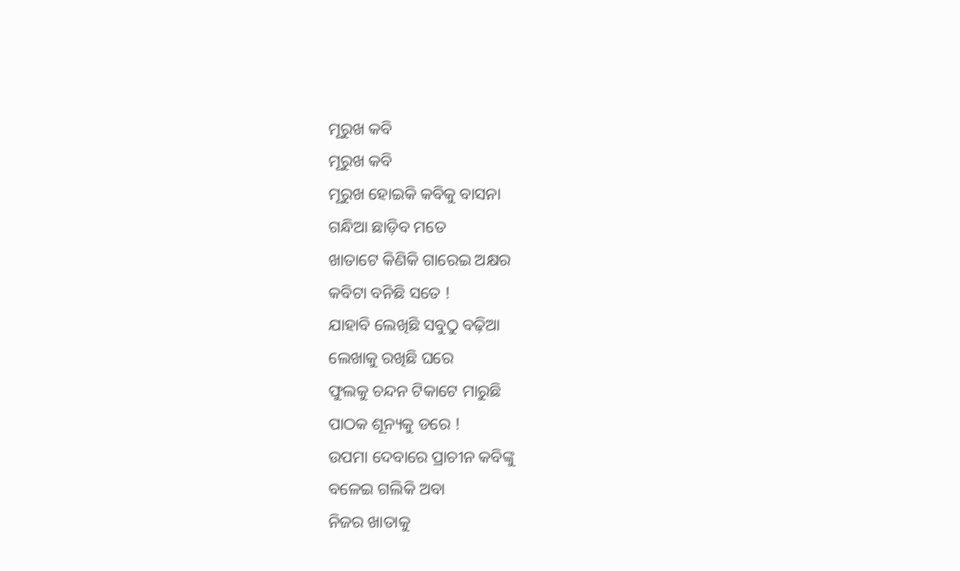ମୂରୁଖ କବି
ମୂରୁଖ କବି
ମୂରୁଖ ହୋଇକି କବିକୁ ବାସନା
ଗନ୍ଧିଆ ଛାଡ଼ିବ ମତେ
ଖାତାଟେ କିଣିକି ଗାରେଇ ଅକ୍ଷର
କବିଟା ବନିଛି ସତେ !
ଯାହାବି ଲେଖିଛି ସବୁଠୁ ବଢ଼ିଆ
ଲେଖାକୁ ରଖିଛି ଘରେ
ଫୁଲକୁ ଚନ୍ଦନ ଟିକାଟେ ମାରୁଛି
ପାଠକ ଶୂନ୍ୟକୁ ଡରେ !
ଉପମା ଦେବାରେ ପ୍ରାଚୀନ କବିଙ୍କୁ
ବଳେଇ ଗଲିକି ଅବା
ନିଜର ଖାତାକୁ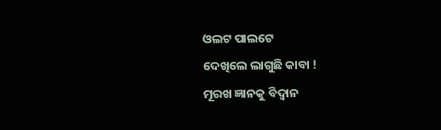ଓଲଟ ପାଲଟେ
ଦେଖିଲେ ଲାଗୁଛି କାବା !
ମୂରଖ ଜ୍ଞାନକୁ ବିଦ୍ବାନ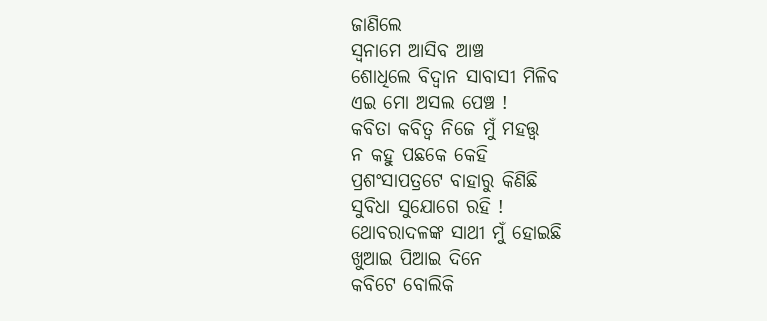ଜାଣିଲେ
ସ୍ବନାମେ ଆସିବ ଆଞ୍ଚ
ଶୋଧିଲେ ବିଦ୍ବାନ ସାବାସୀ ମିଳିବ
ଏଇ ମୋ ଅସଲ ପେଞ୍ଚ !
କବିତା କବିତ୍ବ ନିଜେ ମୁଁ ମହତ୍ତ୍ଵ
ନ କହୁ ପଛକେ କେହି
ପ୍ରଶଂସାପତ୍ରଟେ ବାହାରୁ କିଣିଛି
ସୁବିଧା ସୁଯୋଗେ ରହି !
ଥୋବରାଦଳଙ୍କ ସାଥୀ ମୁଁ ହୋଇଛି
ଖୁଆଇ ପିଆଇ ଦିନେ
କବିଟେ ବୋଲିକି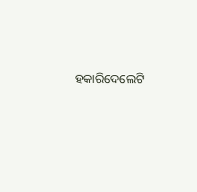ହକାରିଦେଲେଟି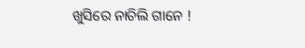ଖୁସିରେ ନାଚିଲି ଗାନେ !